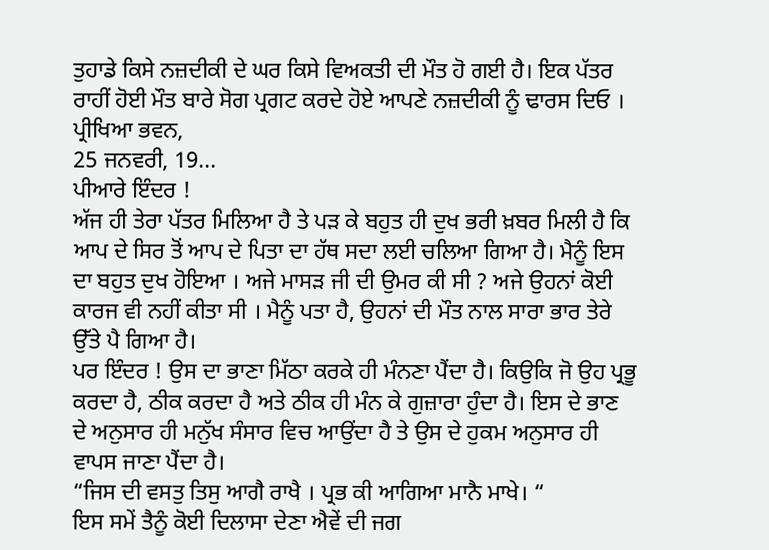ਤੁਹਾਡੇ ਕਿਸੇ ਨਜ਼ਦੀਕੀ ਦੇ ਘਰ ਕਿਸੇ ਵਿਅਕਤੀ ਦੀ ਮੌਤ ਹੋ ਗਈ ਹੈ। ਇਕ ਪੱਤਰ ਰਾਹੀਂ ਹੋਈ ਮੌਤ ਬਾਰੇ ਸੋਗ ਪ੍ਰਗਟ ਕਰਦੇ ਹੋਏ ਆਪਣੇ ਨਜ਼ਦੀਕੀ ਨੂੰ ਢਾਰਸ ਦਿਓ ।
ਪ੍ਰੀਖਿਆ ਭਵਨ,
25 ਜਨਵਰੀ, 19...
ਪੀਆਰੇ ਇੰਦਰ !
ਅੱਜ ਹੀ ਤੇਰਾ ਪੱਤਰ ਮਿਲਿਆ ਹੈ ਤੇ ਪੜ ਕੇ ਬਹੁਤ ਹੀ ਦੁਖ ਭਰੀ ਖ਼ਬਰ ਮਿਲੀ ਹੈ ਕਿ ਆਪ ਦੇ ਸਿਰ ਤੋਂ ਆਪ ਦੇ ਪਿਤਾ ਦਾ ਹੱਥ ਸਦਾ ਲਈ ਚਲਿਆ ਗਿਆ ਹੈ। ਮੈਨੂੰ ਇਸ ਦਾ ਬਹੁਤ ਦੁਖ ਹੋਇਆ । ਅਜੇ ਮਾਸੜ ਜੀ ਦੀ ਉਮਰ ਕੀ ਸੀ ? ਅਜੇ ਉਹਨਾਂ ਕੋਈ ਕਾਰਜ ਵੀ ਨਹੀਂ ਕੀਤਾ ਸੀ । ਮੈਨੂੰ ਪਤਾ ਹੈ, ਉਹਨਾਂ ਦੀ ਮੌਤ ਨਾਲ ਸਾਰਾ ਭਾਰ ਤੇਰੇ ਉੱਤੇ ਪੈ ਗਿਆ ਹੈ।
ਪਰ ਇੰਦਰ ! ਉਸ ਦਾ ਭਾਣਾ ਮਿੱਠਾ ਕਰਕੇ ਹੀ ਮੰਨਣਾ ਪੈਂਦਾ ਹੈ। ਕਿਉਕਿ ਜੋ ਉਹ ਪ੍ਰਭੂ ਕਰਦਾ ਹੈ, ਠੀਕ ਕਰਦਾ ਹੈ ਅਤੇ ਠੀਕ ਹੀ ਮੰਨ ਕੇ ਗੁਜ਼ਾਰਾ ਹੁੰਦਾ ਹੈ। ਇਸ ਦੇ ਭਾਣ ਦੇ ਅਨੁਸਾਰ ਹੀ ਮਨੁੱਖ ਸੰਸਾਰ ਵਿਚ ਆਉਂਦਾ ਹੈ ਤੇ ਉਸ ਦੇ ਹੁਕਮ ਅਨੁਸਾਰ ਹੀ ਵਾਪਸ ਜਾਣਾ ਪੈਂਦਾ ਹੈ।
“ਜਿਸ ਦੀ ਵਸਤੁ ਤਿਸੁ ਆਗੈ ਰਾਖੈ । ਪ੍ਰਭ ਕੀ ਆਗਿਆ ਮਾਨੈ ਮਾਖੇ। “
ਇਸ ਸਮੇਂ ਤੈਨੂੰ ਕੋਈ ਦਿਲਾਸਾ ਦੇਣਾ ਐਵੇਂ ਦੀ ਜਗ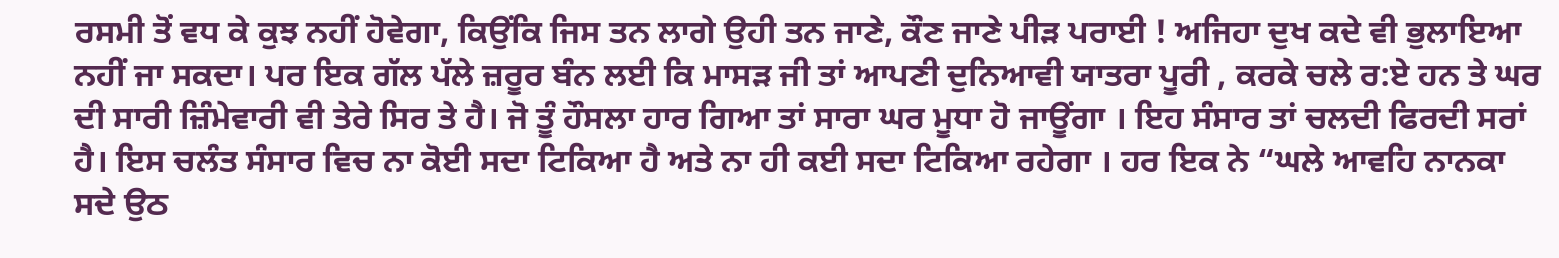ਰਸਮੀ ਤੋਂ ਵਧ ਕੇ ਕੁਝ ਨਹੀਂ ਹੋਵੇਗਾ, ਕਿਉਂਕਿ ਜਿਸ ਤਨ ਲਾਗੇ ਉਹੀ ਤਨ ਜਾਣੇ, ਕੌਣ ਜਾਣੇ ਪੀੜ ਪਰਾਈ ! ਅਜਿਹਾ ਦੁਖ ਕਦੇ ਵੀ ਭੁਲਾਇਆ ਨਹੀਂ ਜਾ ਸਕਦਾ। ਪਰ ਇਕ ਗੱਲ ਪੱਲੇ ਜ਼ਰੂਰ ਬੰਨ ਲਈ ਕਿ ਮਾਸੜ ਜੀ ਤਾਂ ਆਪਣੀ ਦੁਨਿਆਵੀ ਯਾਤਰਾ ਪੂਰੀ , ਕਰਕੇ ਚਲੇ ਰ:ਏ ਹਨ ਤੇ ਘਰ ਦੀ ਸਾਰੀ ਜ਼ਿੰਮੇਵਾਰੀ ਵੀ ਤੇਰੇ ਸਿਰ ਤੇ ਹੈ। ਜੋ ਤੂੰ ਹੌਸਲਾ ਹਾਰ ਗਿਆ ਤਾਂ ਸਾਰਾ ਘਰ ਮੂਧਾ ਹੋ ਜਾਊਂਗਾ । ਇਹ ਸੰਸਾਰ ਤਾਂ ਚਲਦੀ ਫਿਰਦੀ ਸਰਾਂ ਹੈ। ਇਸ ਚਲੰਤ ਸੰਸਾਰ ਵਿਚ ਨਾ ਕੋਈ ਸਦਾ ਟਿਕਿਆ ਹੈ ਅਤੇ ਨਾ ਹੀ ਕਈ ਸਦਾ ਟਿਕਿਆ ਰਹੇਗਾ । ਹਰ ਇਕ ਨੇ “ਘਲੇ ਆਵਹਿ ਨਾਨਕਾ ਸਦੇ ਉਠ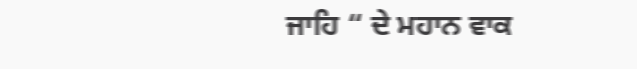ਜਾਹਿ “ ਦੇ ਮਹਾਨ ਵਾਕ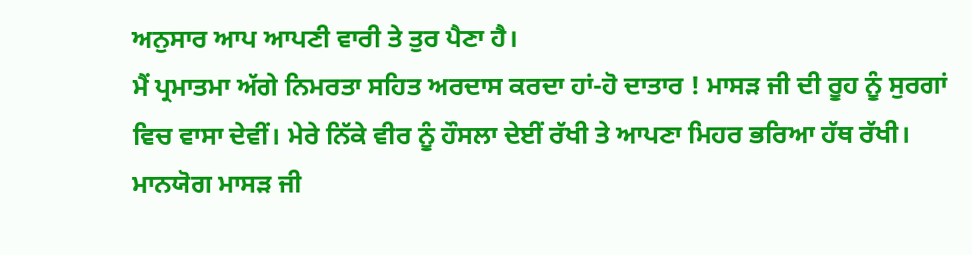ਅਨੁਸਾਰ ਆਪ ਆਪਣੀ ਵਾਰੀ ਤੇ ਤੁਰ ਪੈਣਾ ਹੈ।
ਮੈਂ ਪ੍ਰਮਾਤਮਾ ਅੱਗੇ ਨਿਮਰਤਾ ਸਹਿਤ ਅਰਦਾਸ ਕਰਦਾ ਹਾਂ-ਹੋ ਦਾਤਾਰ ! ਮਾਸੜ ਜੀ ਦੀ ਰੂਹ ਨੂੰ ਸੁਰਗਾਂ ਵਿਚ ਵਾਸਾ ਦੇਵੀਂ। ਮੇਰੇ ਨਿੱਕੇ ਵੀਰ ਨੂੰ ਹੌਸਲਾ ਦੇਈਂ ਰੱਖੀ ਤੇ ਆਪਣਾ ਮਿਹਰ ਭਰਿਆ ਹੱਥ ਰੱਖੀ। ਮਾਨਯੋਗ ਮਾਸੜ ਜੀ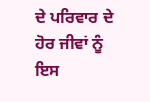ਦੇ ਪਰਿਵਾਰ ਦੇ ਹੋਰ ਜੀਵਾਂ ਨੂੰ ਇਸ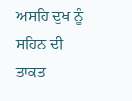ਅਸਹਿ ਦੁਖ ਨੂੰ ਸਹਿਨ ਦੀ ਤਾਕਤ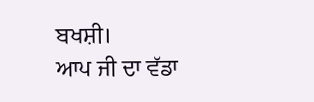ਬਖਸ਼ੀ।
ਆਪ ਜੀ ਦਾ ਵੱਡਾ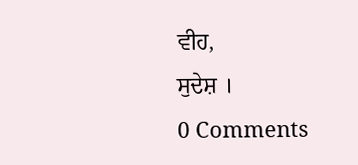ਵੀਹ,
ਸੁਦੇਸ਼ ।
0 Comments